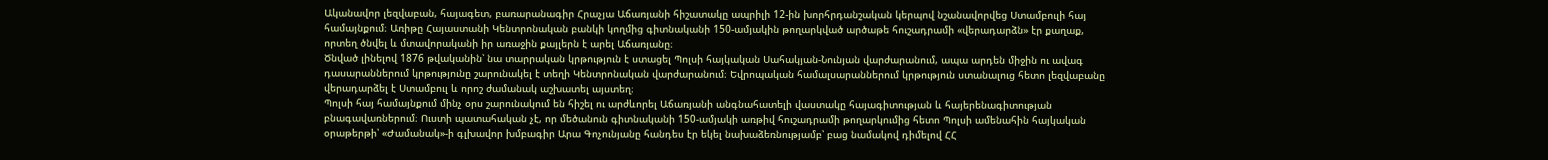Ականավոր լեզվաբան, հայագետ, բառարանագիր Հրաչյա Աճառյանի հիշատակը ապրիլի 12-ին խորհրդանշական կերպով նշանավորվեց Ստամբուլի հայ համայնքում։ Առիթը Հայաստանի Կենտրոնական բանկի կողմից գիտնականի 150-ամյակին թողարկված արծաթե հուշադրամի «վերադարձն» էր քաղաք, որտեղ ծնվել և մտավորականի իր առաջին քայլերն է արել Աճառյանը։
Ծնված լինելով 1876 թվականին՝ նա տարրական կրթություն է ստացել Պոլսի հայկական Սահակյան-Նունյան վարժարանում, ապա արդեն միջին ու ավագ դասարաններում կրթությունը շարունակել է տեղի Կենտրոնական վարժարանում։ Եվրոպական համալսարաններում կրթություն ստանալուց հետո լեզվաբանը վերադարձել է Ստամբուլ և որոշ ժամանակ աշխատել այստեղ։
Պոլսի հայ համայնքում մինչ օրս շարունակում են հիշել ու արժևորել Աճառյանի անգնահատելի վաստակը հայագիտության և հայերենագիտության բնագավառներում։ Ուստի պատահական չէ, որ մեծանուն գիտնականի 150-ամյակի առթիվ հուշադրամի թողարկումից հետո Պոլսի ամենահին հայկական օրաթերթի՝ «Ժամանակ»-ի գլխավոր խմբագիր Արա Գոչունյանը հանդես էր եկել նախաձեռնությամբ՝ բաց նամակով դիմելով ՀՀ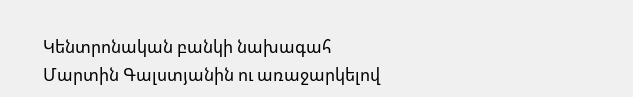Կենտրոնական բանկի նախագահ Մարտին Գալստյանին ու առաջարկելով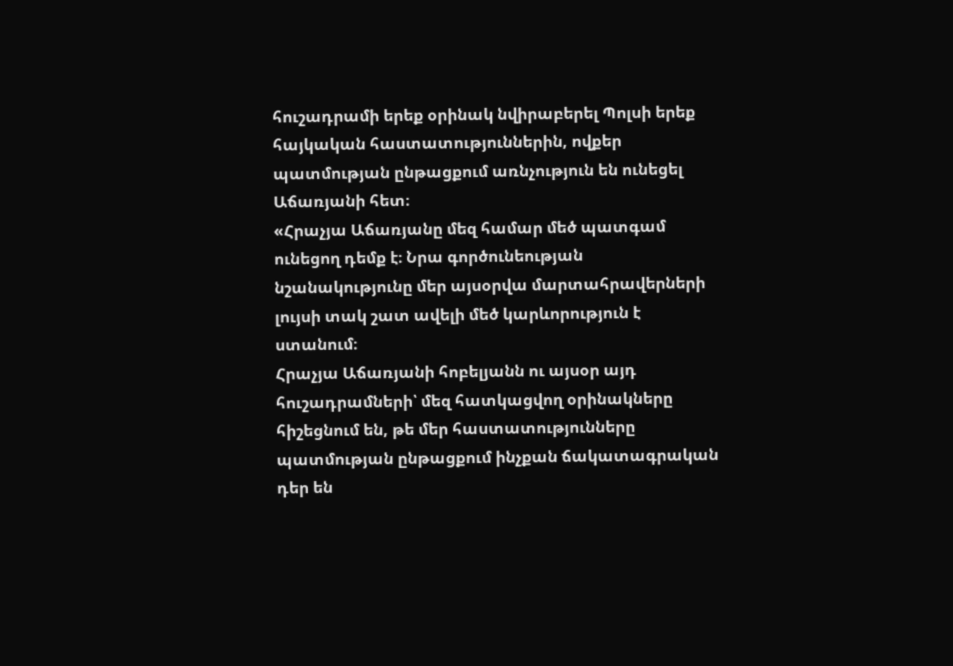հուշադրամի երեք օրինակ նվիրաբերել Պոլսի երեք հայկական հաստատություններին, ովքեր պատմության ընթացքում առնչություն են ունեցել Աճառյանի հետ։
«Հրաչյա Աճառյանը մեզ համար մեծ պատգամ ունեցող դեմք է։ Նրա գործունեության նշանակությունը մեր այսօրվա մարտահրավերների լույսի տակ շատ ավելի մեծ կարևորություն է ստանում։
Հրաչյա Աճառյանի հոբելյանն ու այսօր այդ հուշադրամների՝ մեզ հատկացվող օրինակները հիշեցնում են, թե մեր հաստատությունները պատմության ընթացքում ինչքան ճակատագրական դեր են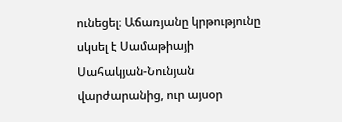ունեցել։ Աճառյանը կրթությունը սկսել է Սամաթիայի Սահակյան-Նունյան վարժարանից, ուր այսօր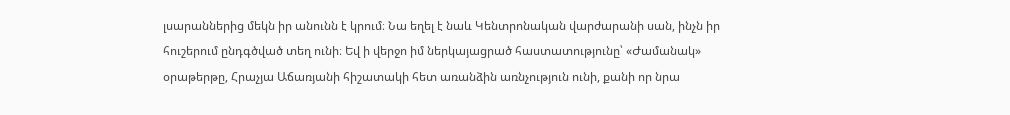լսարաններից մեկն իր անունն է կրում։ Նա եղել է նաև Կենտրոնական վարժարանի սան, ինչն իր հուշերում ընդգծված տեղ ունի։ Եվ ի վերջո իմ ներկայացրած հաստատությունը՝ «Ժամանակ» օրաթերթը, Հրաչյա Աճառյանի հիշատակի հետ առանձին առնչություն ունի, քանի որ նրա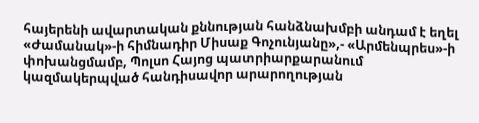հայերենի ավարտական քննության հանձնախմբի անդամ է եղել «Ժամանակ»-ի հիմնադիր Միսաք Գոչունյանը»,- «Արմենպրես»-ի փոխանցմամբ, Պոլսո Հայոց պատրիարքարանում կազմակերպված հանդիսավոր արարողության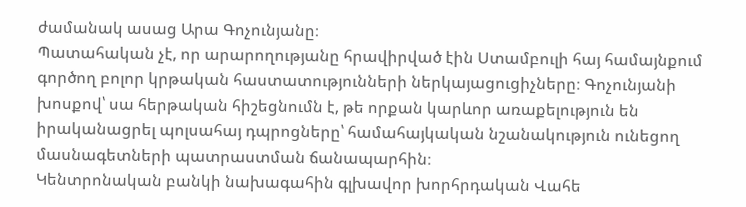ժամանակ ասաց Արա Գոչունյանը։
Պատահական չէ, որ արարողությանը հրավիրված էին Ստամբուլի հայ համայնքում գործող բոլոր կրթական հաստատությունների ներկայացուցիչները։ Գոչունյանի խոսքով՝ սա հերթական հիշեցնումն է, թե որքան կարևոր առաքելություն են իրականացրել պոլսահայ դպրոցները՝ համահայկական նշանակություն ունեցող մասնագետների պատրաստման ճանապարհին։
Կենտրոնական բանկի նախագահին գլխավոր խորհրդական Վահե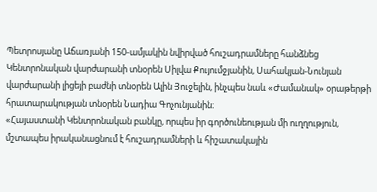Պետրոսյանը Աճառյանի 150-ամյակին նվիրված հուշադրամները հանձնեց Կենտրոնական վարժարանի տնօրեն Սիլվա Քույումջյանին, Սահակյան-Նունյան վարժարանի լիցեյի բաժնի տնօրեն Ալին Յուջելին, ինչպես նաև «Ժամանակ» օրաթերթի հրատարակության տնօրեն Նադիա Գոչունյանին։
«Հայաստանի Կենտրոնական բանկը, որպես իր գործունեության մի ուղղություն, մշտապես իրականացնում է հուշադրամների և հիշատակային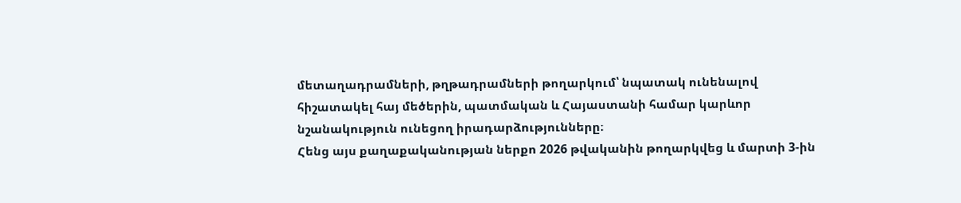մետաղադրամների, թղթադրամների թողարկում՝ նպատակ ունենալով հիշատակել հայ մեծերին, պատմական և Հայաստանի համար կարևոր նշանակություն ունեցող իրադարձությունները։
Հենց այս քաղաքականության ներքո 2026 թվականին թողարկվեց և մարտի 3-ին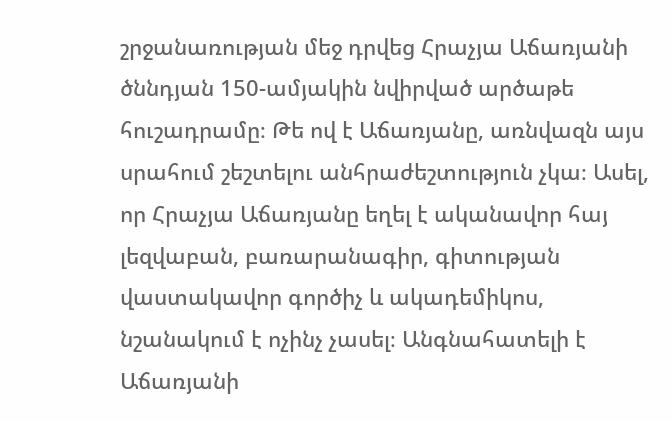շրջանառության մեջ դրվեց Հրաչյա Աճառյանի ծննդյան 150-ամյակին նվիրված արծաթե հուշադրամը։ Թե ով է Աճառյանը, առնվազն այս սրահում շեշտելու անհրաժեշտություն չկա։ Ասել, որ Հրաչյա Աճառյանը եղել է ականավոր հայ լեզվաբան, բառարանագիր, գիտության վաստակավոր գործիչ և ակադեմիկոս, նշանակում է ոչինչ չասել։ Անգնահատելի է Աճառյանի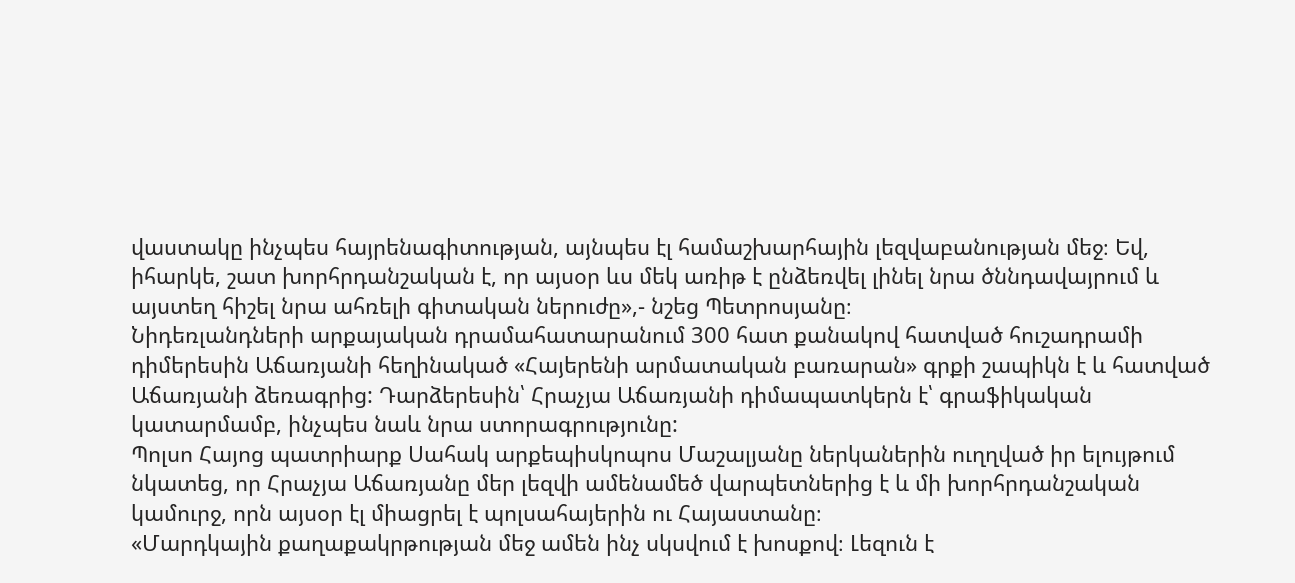վաստակը ինչպես հայրենագիտության, այնպես էլ համաշխարհային լեզվաբանության մեջ։ Եվ, իհարկե, շատ խորհրդանշական է, որ այսօր ևս մեկ առիթ է ընձեռվել լինել նրա ծննդավայրում և այստեղ հիշել նրա ահռելի գիտական ներուժը»,- նշեց Պետրոսյանը։
Նիդեռլանդների արքայական դրամահատարանում 300 հատ քանակով հատված հուշադրամի դիմերեսին Աճառյանի հեղինակած «Հայերենի արմատական բառարան» գրքի շապիկն է և հատված Աճառյանի ձեռագրից: Դարձերեսին՝ Հրաչյա Աճառյանի դիմապատկերն է՝ գրաֆիկական կատարմամբ, ինչպես նաև նրա ստորագրությունը:
Պոլսո Հայոց պատրիարք Սահակ արքեպիսկոպոս Մաշալյանը ներկաներին ուղղված իր ելույթում նկատեց, որ Հրաչյա Աճառյանը մեր լեզվի ամենամեծ վարպետներից է և մի խորհրդանշական կամուրջ, որն այսօր էլ միացրել է պոլսահայերին ու Հայաստանը։
«Մարդկային քաղաքակրթության մեջ ամեն ինչ սկսվում է խոսքով։ Լեզուն է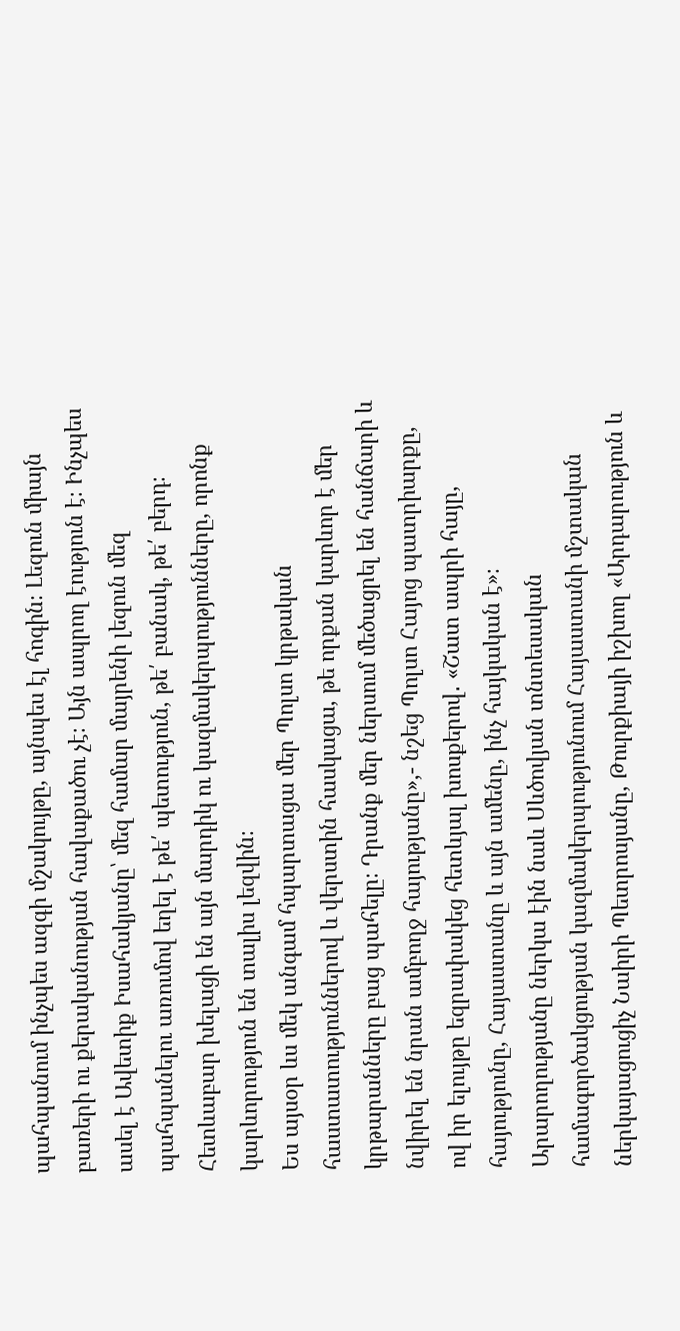պահպանում ինչպես ազգի մշակույթը, այնպես էլ հոգին։ Լեզուն միայն բառերի ու քերականության հավաքածու չէ։ Այն ապրող էություն է։ Ինչպես ասել է Ավետիք Իսահակյանը՝ մեզ համար մայրենի լեզուն մեզ պահպանելու առումով եղել է թե՛ պետություն, թե՛ բանակ, թե՛ բերդ։ Հետևաբար խելացի են այն մարդիկ ու կազմակերպությունները, որոնք կարևորություն են տալիս լեզվին։
Ես այսօր ևս մեկ անգամ հպարտացա մեր Պոլսո կրթական հաստատություններով և վերստին հասկացա, թե որքան կարևոր է մեր կրթարանները բաց պահելը։ Դրանք մեր ներսում մեծացրել են հանճարի և նվիրել են նրան ամբողջ հայությանը»,- նշեց Պոլսո Հայոց պատրիարքը, ով իր ելույթը եզրափակեց հետևյալ խոսքերով․ «Շատ ապրի հայը, հայությունը, Հայաստանը և այն ամենը, ինչ հայկական է»։
Արարողությանը ներկա էին նաև Սևծովյան տնտեսական համագործակցության կազմակերպությունում Հայաստանի մշտական ներկայացուցիչ Նաիրի Պետրոսյանը, Թուրքիայի իշխող «Արդարություն և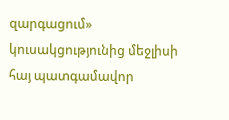զարգացում» կուսակցությունից մեջլիսի հայ պատգամավոր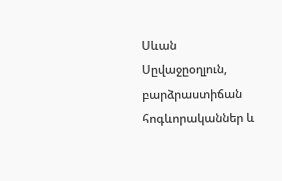Սևան Սըվաջըօղլուն, բարձրաստիճան հոգևորականներ և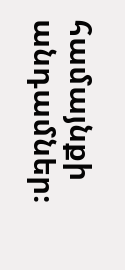համայնքի անդամներ։